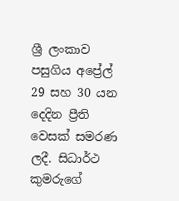ශ්‍රී ලංකාව පසුගිය අප්‍රේල් 29 සහ 30 යන දෙදින ප්‍රීති වෙසක් සමරණ ලදී. සිධාර්ථ කුමරුගේ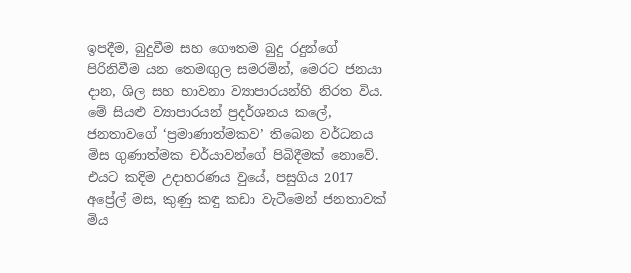ඉපදීම, බුදුවීම සහ ගෞතම බුදු රදුන්ගේ පිරිනිවීම යන තෙමඟුල සමරමින්, මෙරට ජනයා දාන, ශිල සහ භාවනා ව්‍යාපාරයන්හි නිරත විය. මේ සියළු ව්‍යාපාරයන් ප්‍රදර්ශනය කලේ, ජනතාවගේ ‘ප්‍රමාණාත්මකව’ තිබෙන වර්ධනය මිස ගුණාත්මක චර්යාවන්ගේ පිබිදීමක් නොවේ. එයට කදිම උදාහරණය වුයේ, පසුගිය 2017 අප්‍රේල් මස, කුණු කඳු කඩා වැටීමෙන් ජනතාවක් මිය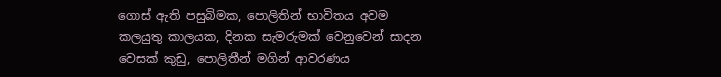ගොස් ඇති පසුබිමක, පොලිතින් භාවිතය අවම කලයුතු කාලයක, දිනක සැමරුමක් වෙනුවෙන් සාදන වෙසක් කුඩු, පොලිතීන් මගින් ආවරණය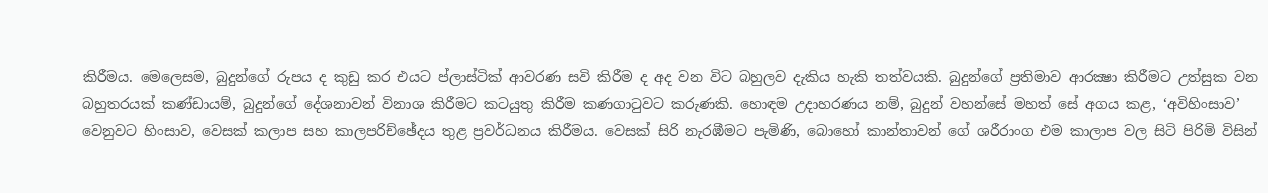කිරීමය. මෙලෙසම, බුදුන්ගේ රුපය ද කුඩු කර එයට ප්ලාස්ටික් ආවරණ සවි කිරීම ද අද වන විට බහුලව දැකිය හැකි තත්වයකි. බුදුන්ගේ ප්‍රතිමාව ආරක්‍ෂා කිරීමට උත්සුක වන බහුතරයක් කණ්ඩායම්, බුදුන්ගේ දේශනාවන් විනාශ කිරීමට කටයුතු කිරීම කණගාටුවට කරුණකි. හොඳම උදාහරණය නම්, බුදුන් වහන්සේ මහත් සේ අගය කළ, ‘අවිහිංසාව’ වෙනුවට හිංසාව, වෙසක් කලාප සහ කාලපරිච්ඡේදය තුළ ප්‍රවර්ධනය කිරීමය. වෙසක් සිරි නැරඹීමට පැමිණි, බොහෝ කාන්තාවන් ගේ ශරීරාංග එම කාලාප වල සිටි පිරිමි විසින්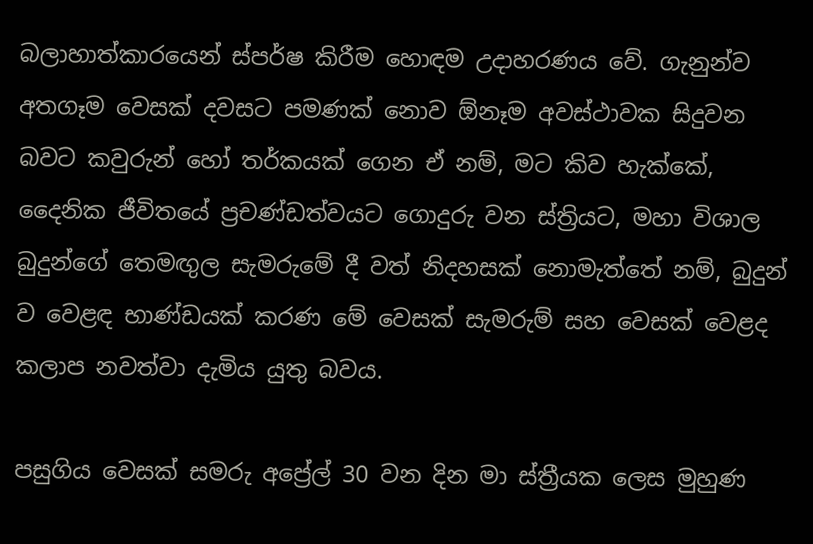බලාහාත්කාරයෙන් ස්පර්ෂ කිරීම හොඳම උදාහරණය වේ. ගැනුන්ව අතගෑම වෙසක් දවසට පමණක් නොව ඕනෑම අවස්ථාවක සිදුවන බවට කවුරුන් හෝ තර්කයක් ගෙන ඒ නම්, මට කිව හැක්කේ, දෛනික ජීවිතයේ ප්‍රචණ්ඩත්වයට ගොදුරු වන ස්ත්‍රියට, මහා විශාල බුදුන්ගේ තෙමඟුල සැමරුමේ දී වත් නිදහසක් නොමැත්තේ නම්, බුදුන් ව වෙළඳ භාණ්ඩයක් කරණ මේ වෙසක් සැමරුම් සහ වෙසක් වෙළද කලාප නවත්වා දැමිය යුතු බවය.

පසුගිය වෙසක් සමරු අප්‍රේල් 30 වන දින මා ස්ත්‍රීයක ලෙස මුහුණ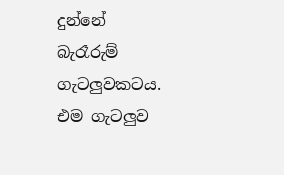දුන්නේ බැරෑරුම් ගැටලුවකටය. එම ගැටලුව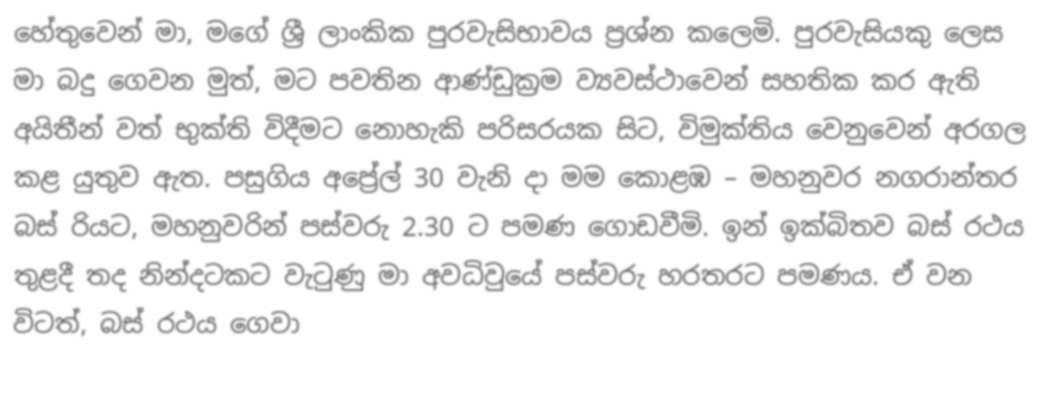හේතුවෙන් මා, මගේ ශ්‍රී ලාංකික පුරවැසිභාවය ප්‍රශ්න කලෙමි. පුරවැසියකු ලෙස මා බදු ගෙවන මුත්, මට පවතින ආණ්ඩුක්‍රම ව්‍යවස්ථාවෙන් සහතික කර ඇති අයිතීන් වත් භුක්ති විදීමට නොහැකි පරිසරයක සිට, විමුක්තිය වෙනුවෙන් අරගල කළ යුතුව ඇත. පසුගිය අප්‍රේල් 30 වැනි දා මම කොළඹ – මහනුවර නගරාන්තර බස් රියට, මහනුවරින් පස්වරු 2.30 ට පමණ ගොඩවීමි. ඉන් ඉක්බිතව බස් රථය තුළදී තද නින්දටකට වැටුණු මා අවධිවුයේ පස්වරු හරතරට පමණය. ඒ වන විටත්, බස් රථය ගෙවා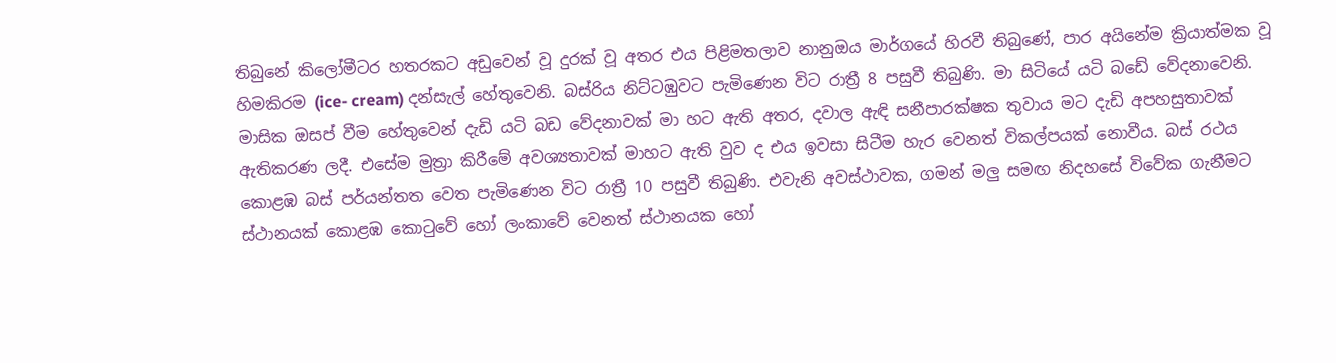තිබුනේ කිලෝමීටර හතරකට අඩුවෙන් වූ දුරක් වූ අතර එය පිළිමතලාව නානුඔය මාර්ගයේ හිරවී තිබුණේ, පාර අයිනේම ක්‍රියාත්මක වූ හිමකිරම (ice- cream) දන්සැල් හේතුවෙනි. බස්රිය නිට්ටඹුවට පැමිණෙන විට රාත්‍රී 8 පසුවී තිබුණි. මා සිටියේ යටි බඩේ වේදනාවෙනි. මාසික ඔසප් වීම හේතුවෙන් දැඩි යටි බඩ වේදනාවක් මා හට ඇති අතර, දවාල ඇඳි සනීපාරක්ෂක තුවාය මට දැඩි අපහසුතාවක් ඇතිකරණ ලදී. එසේම මුත්‍රා කිරීමේ අවශ්‍යතාවක් මාහට ඇති වුව ද එය ඉවසා සිටීම හැර වෙනත් විකල්පයක් නොවීය. බස් රථය කොළඹ බස් පර්යන්තත වෙත පැමිණෙන විට රාත්‍රී 10 පසුවී තිබුණි. එවැනි අවස්ථාවක, ගමන් මලු සමඟ නිදහසේ විවේක ගැනීමට ස්ථානයක් කොළඹ කොටුවේ හෝ ලංකාවේ වෙනත් ස්ථානයක හෝ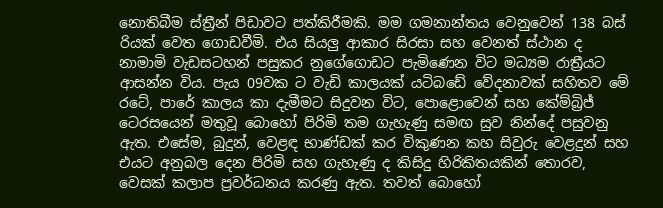නොතිබීම ස්ත්‍රීන් පිඩාවට පත්කිරීමකි. මම ගමනාන්තය වෙනුවෙන් 138 බස් රියක් වෙත ගොඩවීමි. එය සියලු ආකාර සිරසා සහ වෙනත් ස්ථාන ද නාමාමි වැඩසටහන් පසුකර නුගේගොඩට පැමිණෙන විට මධ්‍යම රාත්‍රීයට ආසන්න විය. පැය 09වක ට වැඩි කාලයක් යටිබඩේ වේදනාවක් සහිතව මේ රටේ, පාරේ කාලය කා දැමීමට සිදුවන විට, පොළොවෙන් සහ කේම්බ්‍රිජ් ටෙරසයෙන් මතුවූ බොහෝ පිරිමි තම ගැහැණු සමඟ සුව නින්දේ පසුවනු ඇත. එසේම, බුදුන්, වෙළඳ භාණ්ඩක් කර විකුණන කහ සිවුරු වෙළදුන් සහ එයට අනුබල දෙන පිරිමි සහ ගැහැණු ද කිසිදු හිරිකිතයකින් තොරව, වෙසක් කලාප ප්‍රවර්ධනය කරණු ඇත. තවත් බොහෝ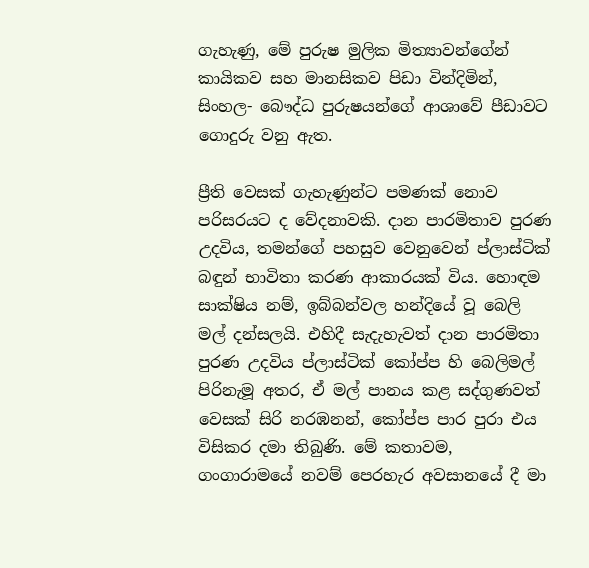ගැහැණු, මේ පුරුෂ මුලික මිත්‍යාවන්ගේන් කායිකව සහ මානසිකව පිඩා වින්දිමින්, සිංහල- බෞද්ධ පුරුෂයන්ගේ ආශාවේ පීඩාවට ගොදුරු වනු ඇත.

ප්‍රීති වෙසක් ගැහැණුන්ට පමණක් නොව පරිසරයට ද වේදනාවකි. දාන පාරමිතාව පුරණ උදවිය, තමන්ගේ පහසුව වෙනුවෙන් ප්ලාස්ටික් බඳුන් භාවිතා කරණ ආකාරයක් විය. හොඳම සාක්ෂිය නම්, ඉබ්බන්වල හන්දියේ වූ බෙලි මල් දන්සලයි. එහිදී සැදැහැවත් දාන පාරමිතා පුරණ උදවිය ප්ලාස්ටික් කෝප්ප හි බෙලිමල් පිරිනැමූ අතර, ඒ මල් පානය කළ සද්ගුණවත් වෙසක් සිරි නරඹනන්, කෝප්ප පාර පුරා එය විසිකර දමා තිබුණි. මේ කතාවම, ගංගාරාමයේ නවම් පෙරහැර අවසානයේ දී මා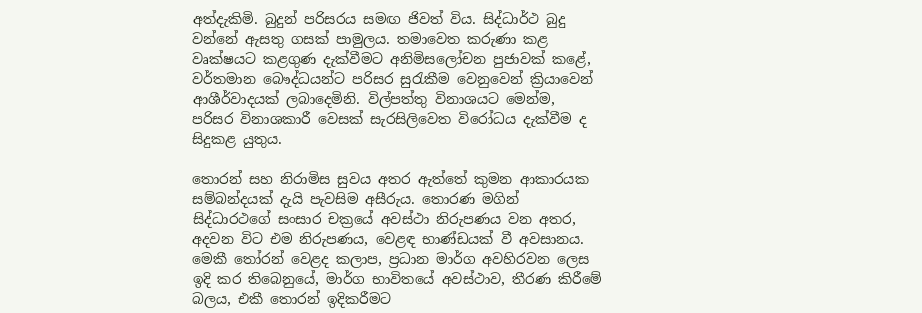අත්දැකිමි. බුදුන් පරිසරය සමඟ ජිවත් විය. සිද්ධාර්ථ බුදු වන්නේ ඇසතු ගසක් පාමුලය. තමාවෙත කරුණා කළ වෘක්ෂයට කළගුණ දැක්වීමට අනිමිසලෝචන පුජාවක් කළේ, වර්තමාන බෞද්ධයන්ට පරිසර සුරැකීම වෙනුවෙන් ක්‍රියාවෙන් ආශීර්වාදයක් ලබාදෙමිනි. විල්පත්තු විනාශයට මෙන්ම, පරිසර විනාශකාරී වෙසක් සැරසිලිවෙත විරෝධය දැක්වීම ද සිදුකළ යුතුය.

තොරන් සහ නිරාමිස සුවය අතර ඇත්තේ කුමන ආකාරයක සම්බන්දයක් දැයි පැවසිම අසීරුය. තොරණ මගින් සිද්ධාරථගේ සංසාර චක්‍රයේ අවස්ථා නිරුපණය වන අතර, අදවන විට එම නිරුපණය, වෙළඳ භාණ්ඩයක් වී අවසානය. මෙකී තෝරන් වෙළද කලාප, ප්‍රධාන මාර්ග අවහිරවන ලෙස ඉදි කර තිබෙනුයේ, මාර්ග භාවිතයේ අවස්ථාව, තීරණ කිරීමේ බලය, එකී තොරන් ඉදිකරීමට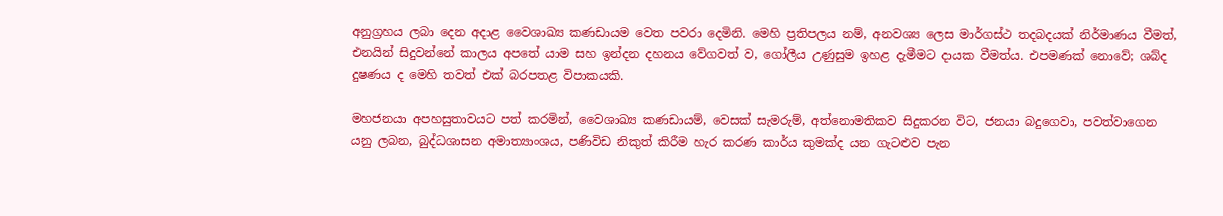අනුග්‍රහය ලබා දෙන අදාළ වෛශාඛ්‍ය කණඩායම වෙත පවරා දෙමිනි. මෙහි ප්‍රතිපලය නම්, අනවශ්‍ය ලෙස මාර්ගස්ථ තදබදයක් නිර්මාණය වීමත්, එනයින් සිදුවන්නේ කාලය අපතේ යාම සහ ඉන්දන දහනය වේගවත් ව, ගෝලීය උණුසුම ඉහළ දැමීමට දායක වීමත්ය. එපමණක් නොවේ; ශබ්ද දුෂණය ද මෙහි තවත් එක් බරපතළ විපාකයකි.

මහජනයා අපහසුතාවයට පත් කරමින්, වෛශාඛ්‍ය කණඩායම්, වෙසක් සැමරුම්, අත්නොමතිකව සිදුකරන විට, ජනයා බදුගෙවා, පවත්වාගෙන යනු ලබන, බුද්ධශාසන අමාත්‍යාංශය, පණිවිඩ නිකුත් කිරීම හැර කරණ කාර්ය කුමක්ද යන ගැටළුව පැන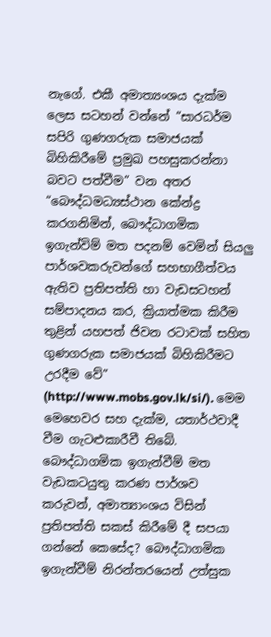නැගේ. එකී අමාත්‍යංශය දැක්ම ලෙස සටහන් වන්නේ “සාරධර්ම සපිරි ගුණගරුක සමාජයක් බිහිකිරීමේ ප්‍රමුඛ පහසුකරන්නා බවට පත්වීම” වන අතර “බෞද්ධමධ්‍යස්‌ථාන කේන්ද්‍ර කරගනිමින්, බෞද්ධාගමික ඉගැන්විම් මත පදනම් වෙමින් සියලු පාර්ශවකරුවන්ගේ සහභාගීත්වය ඇතිව ප්‍රතිපත්ති හා වැඩසටහන් සම්පාදනය කර, ක්‍රියාත්මක කිරීම තුළින් යහපත් ජිවන රටාවක් සහිත ගුණගරුක සමාජයක් බිහිකිරීමට උරදීම වේ” (http://www.mobs.gov.lk/si/). මෙම මෙහෙවර සහ දැක්ම, යතාර්ථවාදී වීම ගැටළුකාරීවී තිබේ. බෞද්ධාගමික ඉගැන්වීම් මත වැඩකටයුතු කරණ පාර්ශව කරුවන්, අමාත්‍යාංශය විසින් ප්‍රතිපත්ති සකස් කිරීමේ දී සපයා ගන්නේ කෙසේද? බෞද්ධාගමික ඉගැන්වීම් නිරන්තරයෙන් උත්සුක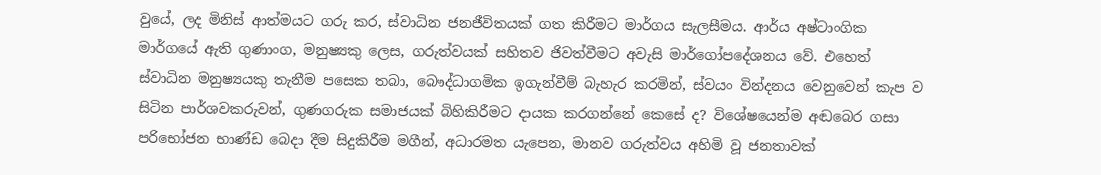වුයේ, ලද මිනිස් ආත්මයට ගරු කර, ස්වාධින ජනජීවිතයක් ගත කිරීමට මාර්ගය සැලසීමය. ආර්ය අෂ්ටාංගික මාර්ගයේ ඇති ගුණාංග, මනුෂ්‍යකු ලෙස, ගරුත්වයක් සහිතව ජිවත්වීමට අවැසි මාර්ගෝපදේශනය වේ. එහෙත් ස්වාධින මනුෂ්‍යයකු තැනීම පසෙක තබා, බෞද්ධාගමික ඉගැන්වීම් බැහැර කරමින්, ස්වයං වින්දනය වෙනුවෙන් කැප ව සිටින පාර්ශවකරුවන්, ගුණගරුක සමාජයක් බිහිකිරීමට දායක කරගන්නේ කෙසේ ද? විශේෂයෙන්ම අඬබෙර ගසා පරිභෝජන භාණ්ඩ බෙදා දීම සිදුකිරීම මගීන්, අධාරමත යැපෙන, මානව ගරුත්වය අහිමි වූ ජනතාවක්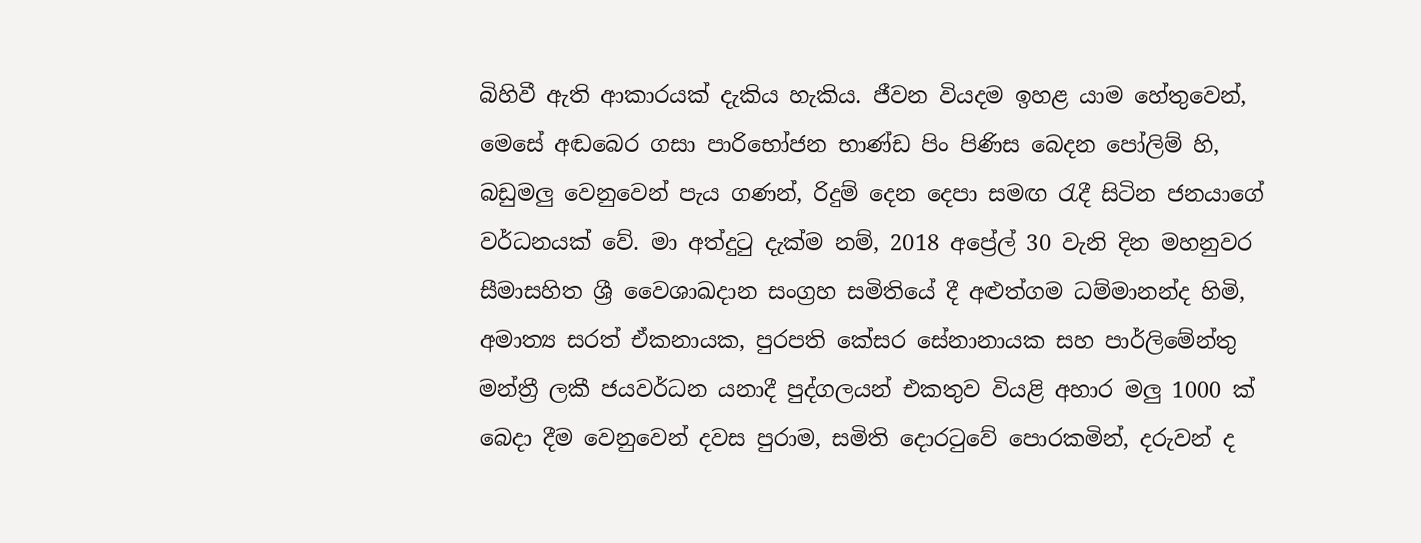බිහිවී ඇති ආකාරයක් දැකිය හැකිය. ජීවන වියදම ඉහළ යාම හේතුවෙන්, මෙසේ අඬබෙර ගසා පාරිභෝජන භාණ්ඩ පිං පිණිස බෙදන පෝලිම් හි, බඩුමලු වෙනුවෙන් පැය ගණන්, රිදුම් දෙන දෙපා සමඟ රැදී සිටින ජනයාගේ වර්ධනයක් වේ. මා අත්දුටු දැක්ම නම්, 2018 අප්‍රේල් 30 වැනි දින මහනුවර සීමාසහිත ශ්‍රී වෛශාඛදාන සංග්‍රහ සමිතියේ දී අළුත්ගම ධම්මානන්ද හිමි, අමාත්‍ය සරත් ඒකනායක, පුරපති කේසර සේනානායක සහ පාර්ලිමේන්තු මන්ත්‍රී ලකී ජයවර්ධන යනාදී පුද්ගලයන් එකතුව වියළි අහාර මලු 1000 ක් බෙදා දීම වෙනුවෙන් දවස පුරාම, සමිති දොරටුවේ පොරකමින්, දරුවන් ද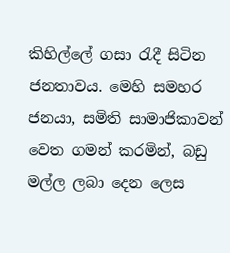කිහිල්ලේ ගසා රැදී සිටින ජනතාවය. මෙහි සමහර ජනයා, සමිති සාමාජිකාවන් වෙත ගමන් කරමින්, බඩු මල්ල ලබා දෙන ලෙස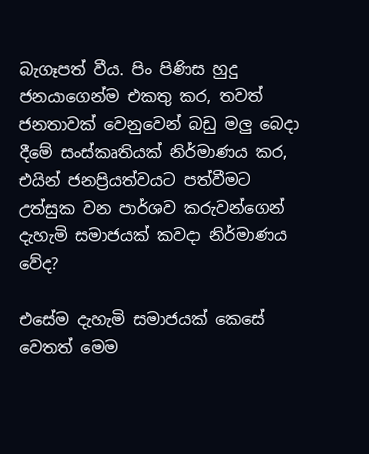බැගෑපත් වීය. පිං පිණිස හුදු ජනයාගෙන්ම එකතු කර, තවත් ජනතාවක් වෙනුවෙන් බඩු මලු බෙදා දීමේ සංස්කෘතියක් නිර්මාණය කර, එයින් ජනප්‍රියත්වයට පත්වීමට උත්සුක වන පාර්ශව කරුවන්ගෙන් දැහැමි සමාජයක් කවදා නිර්මාණය වේද?

එසේම දැහැමි සමාජයක් කෙසේ වෙතත් මෙම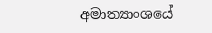අමාත්‍යාංශයේ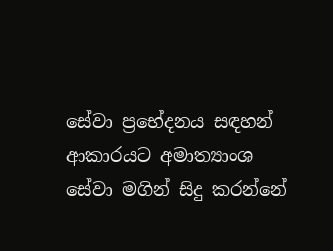සේවා ප්‍රභේදනය සඳහන් ආකාරයට අමාත්‍යාංශ සේවා මගින් සිදු කරන්නේ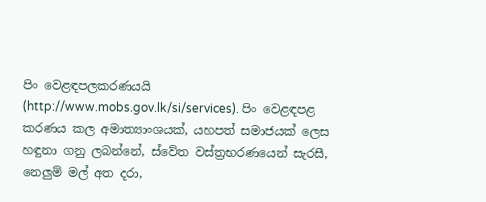පිං වෙළඳපලකරණයයි (http://www.mobs.gov.lk/si/services). පිං වෙළඳපළ කරණය කල අමාත්‍යාංශයක්, යහපත් සමාජයක් ලෙස හඳුනා ගනු ලබන්නේ, ස්වේත වස්ත්‍රභරණයෙන් සැරසී, නෙලුම් මල් අත දරා,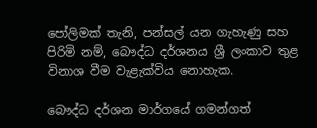පෝලිමක් තැනි, පන්සල් යන ගැහැණු සහ පිරිමි නම්, බෞද්ධ දර්ශනය ශ්‍රී ලංකාව තුළ විනාශ වීම වැළැක්විය නොහැක.

බෞද්ධ දර්ශන මාර්ගයේ ගමන්ගත්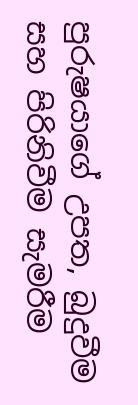පුරුෂයාගේ උපත, බුදුවීම සහ පිරිනිවීම සැමරීම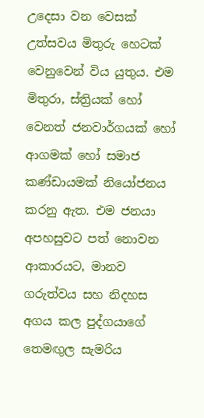උදෙසා වන වෙසක් උත්සවය මිතුරු හෙටක් වෙනුවෙන් විය යුතුය. එම මිතුරා, ස්ත්‍රියක් හෝ වෙනත් ජනවාර්ගයක් හෝ ආගමක් හෝ සමාජ කණ්ඩායමක් නියෝජනය කරනු ඇත. එම ජනයා අපහසුවට පත් නොවන ආකාරයට, මානව ගරුත්වය සහ නිදහස අගය කල පුද්ගයාගේ තෙමඟුල සැමරිය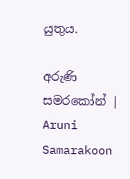යුතුය.

අරුණි සමරකෝන් | Aruni Samarakoon